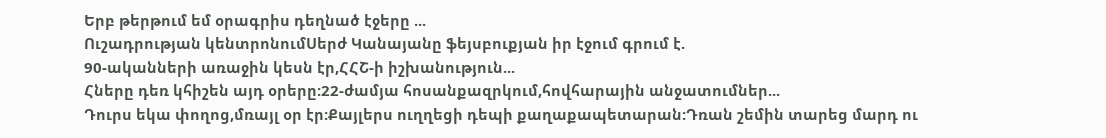Երբ թերթում եմ օրագրիս դեղնած էջերը ...
Ուշադրության կենտրոնումՍերժ Կանայանը ֆեյսբուքյան իր էջում գրում է.
90-ականների առաջին կեսն էր,ՀՀՇ-ի իշխանություն...
Հները դեռ կհիշեն այդ օրերը:22-ժամյա հոսանքազրկում,հովհարային անջատումներ...
Դուրս եկա փողոց,մռայլ օր էր:Քայլերս ուղղեցի դեպի քաղաքապետարան:Դռան շեմին տարեց մարդ ու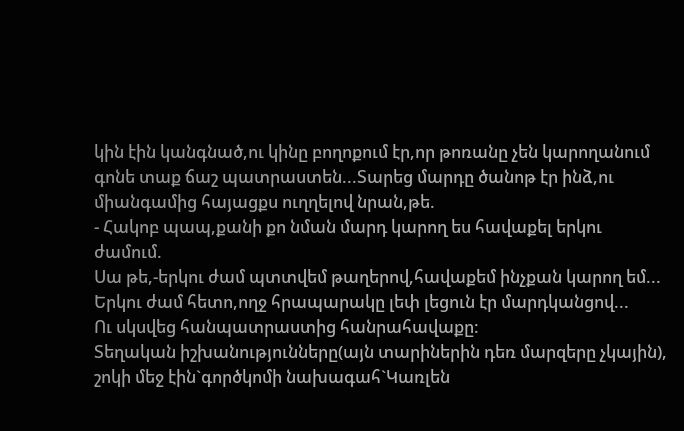կին էին կանգնած,ու կինը բողոքում էր,որ թոռանը չեն կարողանում գոնե տաք ճաշ պատրաստեն...Տարեց մարդը ծանոթ էր ինձ,ու միանգամից հայացքս ուղղելով նրան,թե.
- Հակոբ պապ,քանի քո նման մարդ կարող ես հավաքել երկու ժամում.
Սա թե,-երկու ժամ պտտվեմ թաղերով,հավաքեմ ինչքան կարող եմ...
Երկու ժամ հետո,ողջ հրապարակը լեփ լեցուն էր մարդկանցով...
Ու սկսվեց հանպատրաստից հանրահավաքը:
Տեղական իշխանությունները(այն տարիներին դեռ մարզերը չկային), շոկի մեջ էին`գործկոմի նախագահ`Կառլեն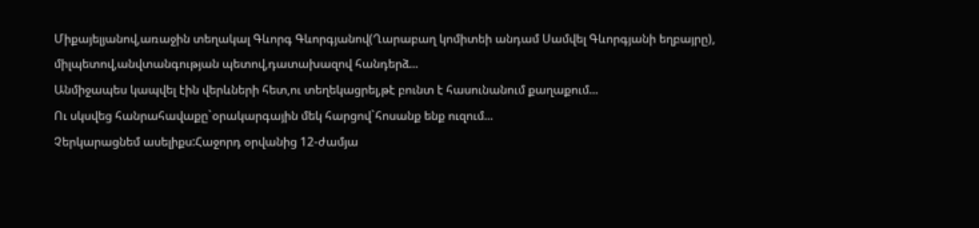Միքայելյանով,առաջին տեղակալ Գևորգ Գևորգյանով(Ղարաբաղ կոմիտեի անդամ Սամվել Գևորգյանի եղբայրը), միլպետով,անվտանգության պետով,դատախազով հանդերձ...
Անմիջապես կապվել էին վերևների հետ,ու տեղեկացրել,թէ բունտ է հասունանում քաղաքում...
Ու սկսվեց հանրահավաքը`օրակարգային մեկ հարցով`հոսանք ենք ուզում...
Չերկարացնեմ ասելիքս:Հաջորդ օրվանից 12-ժամյա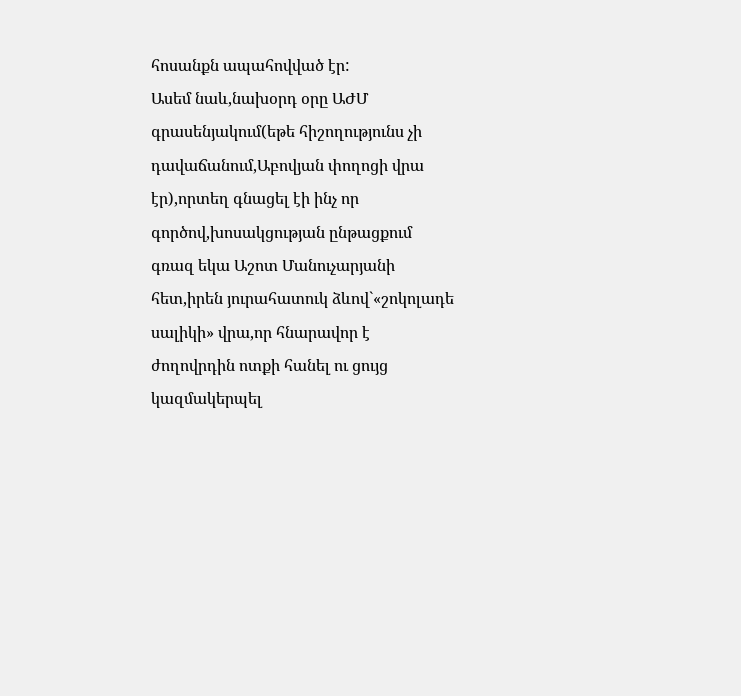հոսանքն ապահովված էր:
Ասեմ նաև,նախօրդ օրը ԱԺՄ գրասենյակում(եթե հիշողությունս չի դավաճանում,Աբովյան փողոցի վրա էր),որտեղ գնացել էի ինչ որ գործով,խոսակցության ընթացքում գռազ եկա Աշոտ Մանուչարյանի հետ,իրեն յուրահատուկ ձևով`«շոկոլադե սալիկի» վրա,որ հնարավոր է ժողովրդին ոտքի հանել ու ցույց կազմակերպել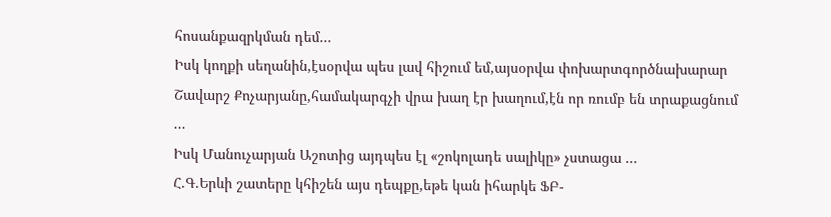հոսանքազրկման դեմ...
Իսկ կողքի սեղանին,էսօրվա պես լավ հիշում եմ,այսօրվա փոխարտգործնախարար Շավարշ Քոչարյանը,համակարգչի վրա խաղ էր խաղում,էն որ ռումբ են տրաքացնում ...
Իսկ Մանուչարյան Աշոտից այդպես էլ «շոկոլադե սալիկը» չստացա ...
Հ.Գ.Երևի շատերը կհիշեն այս դեպքը,եթե կան իհարկե ՖԲ-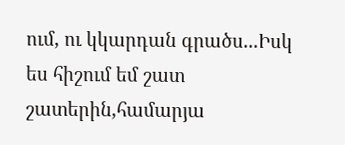ում, ու կկարդան գրածս...Իսկ ես հիշում եմ շատ շատերին,համարյա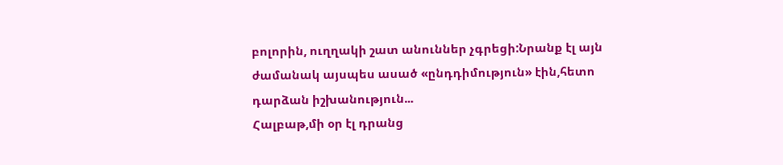բոլորին, ուղղակի շատ անուններ չգրեցի:Նրանք էլ այն ժամանակ այսպես ասած «ընդդիմություն» էին,հետո դարձան իշխանություն...
Հալբաթ,մի օր էլ դրանց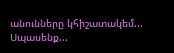անունները կհիշատակեմ...
Սպասենք...